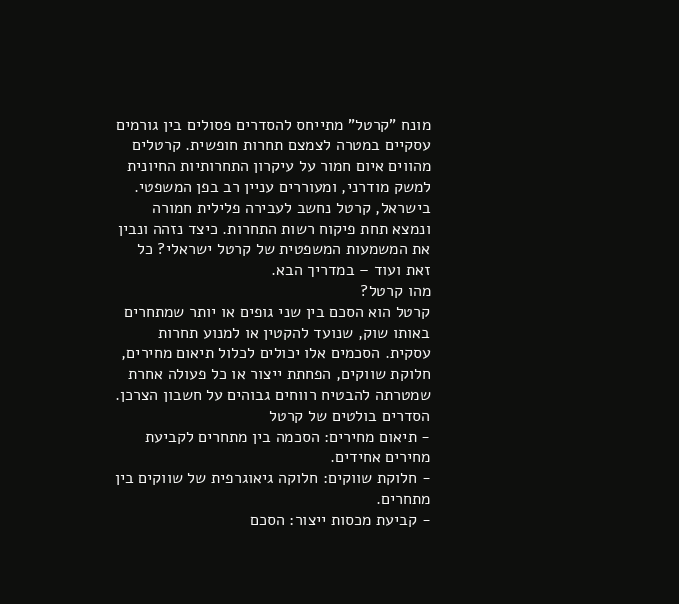מונח "קרטל" מתייחס להסדרים פסולים בין גורמים עסקיים במטרה לצמצם תחרות חופשית. קרטלים מהווים איום חמור על עיקרון התחרותיות החיונית למשק מודרני, ומעוררים עניין רב בפן המשפטי. בישראל, קרטל נחשב לעבירה פלילית חמורה ונמצא תחת פיקוח רשות התחרות. כיצד נזהה ונבין את המשמעות המשפטית של קרטל ישראלי? כל זאת ועוד – במדריך הבא.
מהו קרטל?
קרטל הוא הסכם בין שני גופים או יותר שמתחרים באותו שוק, שנועד להקטין או למנוע תחרות עסקית. הסכמים אלו יכולים לכלול תיאום מחירים, חלוקת שווקים, הפחתת ייצור או כל פעולה אחרת שמטרתה להבטיח רווחים גבוהים על חשבון הצרכן.
הסדרים בולטים של קרטל
- תיאום מחירים: הסכמה בין מתחרים לקביעת מחירים אחידים.
- חלוקת שווקים: חלוקה גיאוגרפית של שווקים בין מתחרים.
- קביעת מכסות ייצור: הסכם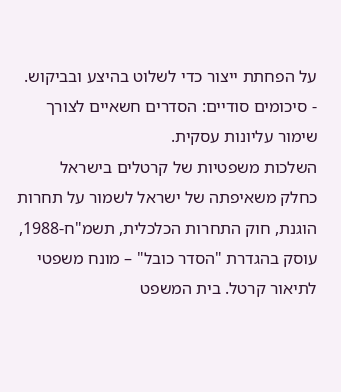על הפחתת ייצור כדי לשלוט בהיצע ובביקוש.
- סיכומים סודיים: הסדרים חשאיים לצורך שימור עליונות עסקית.
השלכות משפטיות של קרטלים בישראל
כחלק משאיפתה של ישראל לשמור על תחרות הוגנת, חוק התחרות הכלכלית, תשמ"ח-1988, עוסק בהגדרת "הסדר כובל" – מונח משפטי לתיאור קרטל. בית המשפט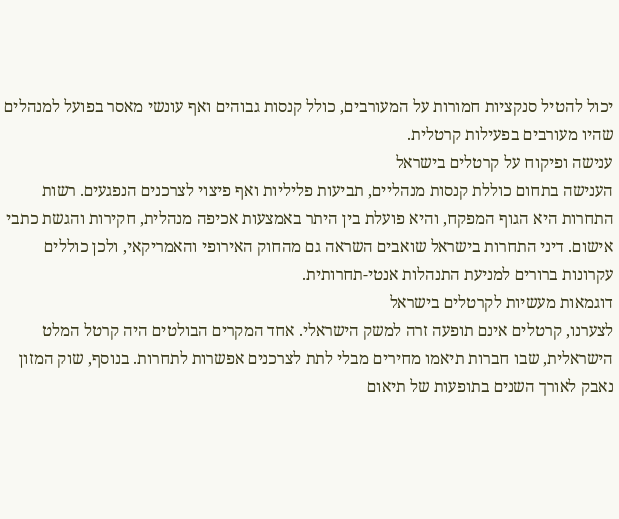יכול להטיל סנקציות חמורות על המעורבים, כולל קנסות גבוהים ואף עונשי מאסר בפועל למנהלים שהיו מעורבים בפעילות קרטלית.
ענישה ופיקוח על קרטלים בישראל
הענישה בתחום כוללת קנסות מנהליים, תביעות פליליות ואף פיצוי לצרכנים הנפגעים. רשות התחרות היא הגוף המפקח, והיא פועלת בין היתר באמצעות אכיפה מנהלית, חקירות והגשת כתבי אישום. דיני התחרות בישראל שואבים השראה גם מהחוק האירופי והאמריקאי, ולכן כוללים עקרונות ברורים למניעת התנהלות אנטי-תחרותית.
דוגמאות מעשיות לקרטלים בישראל
לצערנו, קרטלים אינם תופעה זרה למשק הישראלי. אחד המקרים הבולטים היה קרטל המלט הישראלית, שבו חברות תיאמו מחירים מבלי לתת לצרכנים אפשרות לתחרות. בנוסף, שוק המזון נאבק לאורך השנים בתופעות של תיאום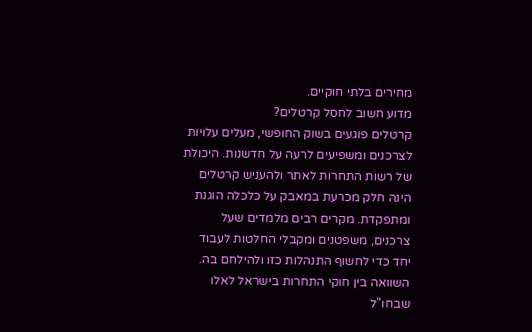מחירים בלתי חוקיים.
מדוע חשוב לחסל קרטלים?
קרטלים פוגעים בשוק החופשי, מעלים עלויות לצרכנים ומשפיעים לרעה על חדשנות. היכולת של רשות התחרות לאתר ולהעניש קרטלים הינה חלק מכרעת במאבק על כלכלה הוגנת ומתפקדת. מקרים רבים מלמדים שעל צרכנים, משפטנים ומקבלי החלטות לעבוד יחד כדי לחשוף התנהלות כזו ולהילחם בה.
השוואה בין חוקי התחרות בישראל לאלו שבחו"ל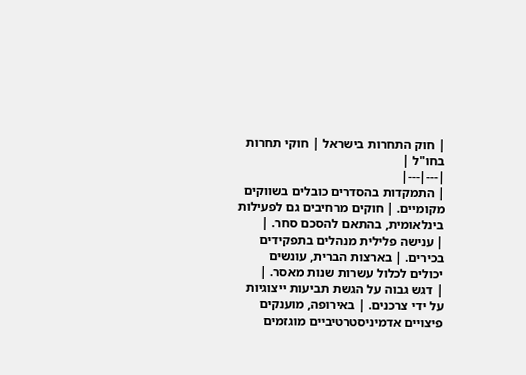| חוק התחרות בישראל | חוקי תחרות בחו"ל |
|---|---|
| התמקדות בהסדרים כובלים בשווקים מקומיים. | חוקים מרחיבים גם לפעילות בינלאומית, בהתאם להסכם סחר. |
| ענישה פלילית מנהלים בתפקידים בכירים. | בארצות הברית, עונשים יכולים לכלול עשרות שנות מאסר. |
| דגש גבוה על הגשת תביעות ייצוגיות על ידי צרכנים. | באירופה, מוענקים פיצויים אדמיניסטרטיביים מוגזמים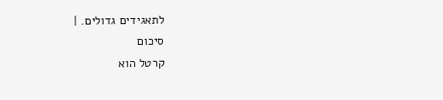לתאגידים גדולים. |
סיכום
קרטל הוא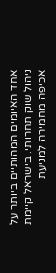אחד האיומים המהותיים ביותר על ניהול שוק תחרותי. בישראל קיימת אכיפה מחמירה למניעת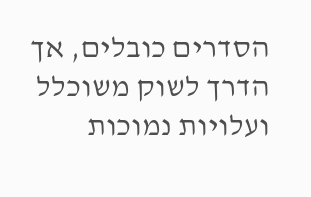הסדרים כובלים, אך הדרך לשוק משוכלל ועלויות נמוכות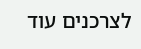לצרכנים עוד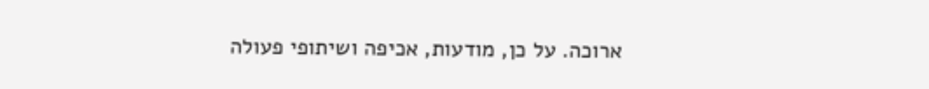ארוכה. על כן, מודעות, אכיפה ושיתופי פעולה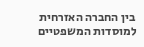בין החברה האזרחית למוסדות המשפטיים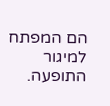הם המפתח למיגור התופעה.